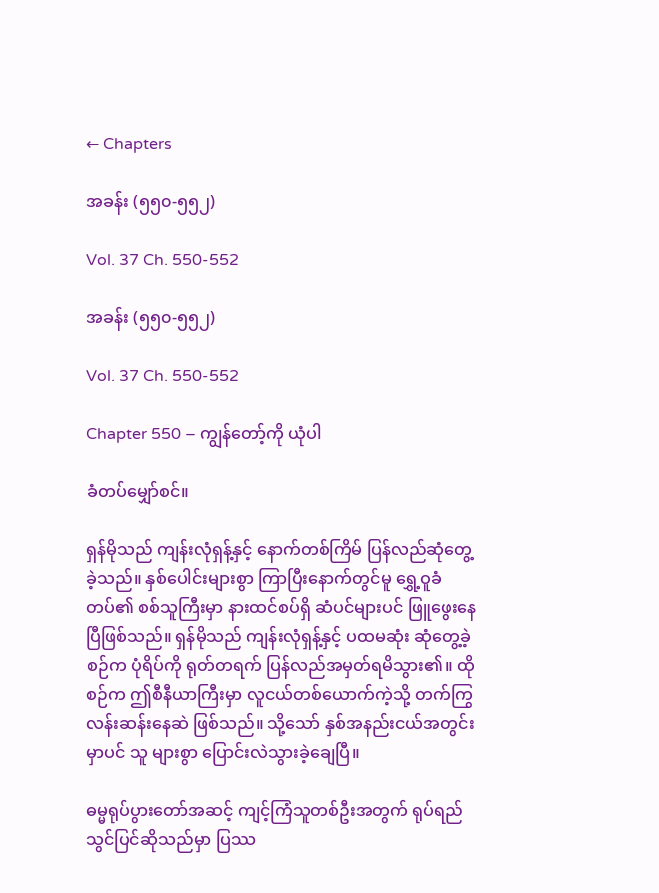← Chapters

အခန်း (၅၅၀-၅၅၂)

Vol. 37 Ch. 550-552

အခန်း (၅၅၀-၅၅၂)

Vol. 37 Ch. 550-552

Chapter 550 – ကျွန်တော့်ကို ယုံပါ

ခံတပ်မျှော်စင်။

ရှန်မိုသည် ကျန်းလုံရှန့်နှင့် နောက်တစ်ကြိမ် ပြန်လည်ဆုံတွေ့ခဲ့သည်။ နှစ်ပေါင်းများစွာ ကြာပြီးနောက်တွင်မူ ရွှေ့ဝူခံတပ်၏ စစ်သူကြီးမှာ နားထင်စပ်ရှိ ဆံပင်များပင် ဖြူဖွေးနေပြီဖြစ်သည်။ ရှန်မိုသည် ကျန်းလုံရှန့်နှင့် ပထမဆုံး ဆုံတွေ့ခဲ့စဉ်က ပုံရိပ်ကို ရုတ်တရက် ပြန်လည်အမှတ်ရမိသွား၏။ ထိုစဉ်က ဤစီနီယာကြီးမှာ လူငယ်တစ်ယောက်ကဲ့သို့ တက်ကြွလန်းဆန်းနေဆဲ ဖြစ်သည်။ သို့သော် နှစ်အနည်းငယ်အတွင်းမှာပင် သူ များစွာ ပြောင်းလဲသွားခဲ့ချေပြီ။

ဓမ္မရုပ်ပွားတော်အဆင့် ကျင့်ကြံသူတစ်ဦးအတွက် ရုပ်ရည်သွင်ပြင်ဆိုသည်မှာ ပြဿ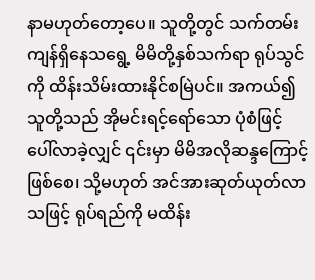နာမဟုတ်တော့ပေ။ သူတို့တွင် သက်တမ်းကျန်ရှိနေသရွေ့ မိမိတို့နှစ်သက်ရာ ရုပ်သွင်ကို ထိန်းသိမ်းထားနိုင်စမြဲပင်။ အကယ်၍ သူတို့သည် အိုမင်းရင့်ရော်သော ပုံစံဖြင့် ပေါ်လာခဲ့လျှင် ၎င်းမှာ မိမိအလိုဆန္ဒကြောင့် ဖြစ်စေ၊ သို့မဟုတ် အင်အားဆုတ်ယုတ်လာသဖြင့် ရုပ်ရည်ကို မထိန်း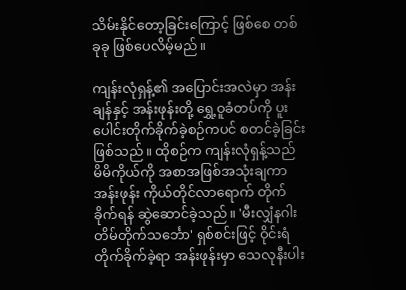သိမ်းနိုင်တော့ခြင်းကြောင့် ဖြစ်စေ တစ်ခုခု ဖြစ်ပေလိမ့်မည်။

ကျန်းလုံရှန့်၏ အပြောင်းအလဲမှာ အန်းချန်နှင့် အန်းဖုန်းတို့ ရွှေ့ဝူခံတပ်ကို ပူးပေါင်းတိုက်ခိုက်ခဲ့စဉ်ကပင် စတင်ခဲ့ခြင်းဖြစ်သည်။ ထိုစဉ်က ကျန်းလုံရှန့်သည် မိမိကိုယ်ကို အစာအဖြစ်အသုံးချကာ အန်းဖုန်း ကိုယ်တိုင်လာရောက် တိုက်ခိုက်ရန် ဆွဲဆောင်ခဲ့သည်။ 'မီးလျှံနဂါး တိမ်တိုက်သင်္ဘော' ရှစ်စင်းဖြင့် ဝိုင်းရံတိုက်ခိုက်ခဲ့ရာ အန်းဖုန်းမှာ သေလုနီးပါး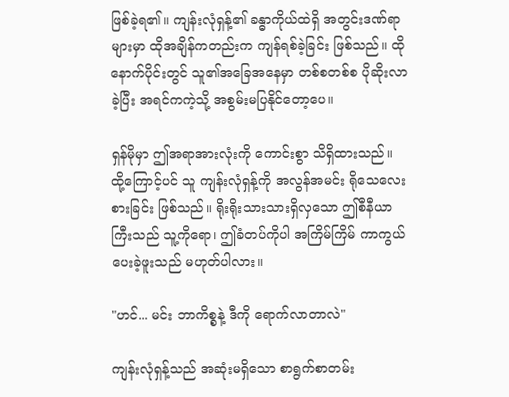ဖြစ်ခဲ့ရ၏။ ကျန်းလုံရှန့်၏ ခန္ဓာကိုယ်ထဲရှိ အတွင်းဒဏ်ရာများမှာ ထိုအချိန်ကတည်းက ကျန်ရစ်ခဲ့ခြင်း ဖြစ်သည်။ ထိုနောက်ပိုင်းတွင် သူ၏အခြေအနေမှာ တစ်စတစ်စ ပိုဆိုးလာခဲ့ပြီး အရင်ကကဲ့သို့ အစွမ်းမပြနိုင်တော့ပေ။

ရှန်မိုမှာ ဤအရာအားလုံးကို ကောင်းစွာ သိရှိထားသည်။ ထို့ကြောင့်ပင် သူ ကျန်းလုံရှန့်ကို အလွန်အမင်း ရိုသေလေးစားခြင်း ဖြစ်သည်။ ရိုးရိုးသားသားရှိလှသော ဤစီနီယာကြီးသည် သူ့ကိုရော၊ ဤခံတပ်ကိုပါ အကြိမ်ကြိမ် ကာကွယ်ပေးခဲ့ဖူးသည် မဟုတ်ပါလား။

"ဟင်... မင်း ဘာကိစ္စနဲ့ ဒီကို ရောက်လာတာလဲ"

ကျန်းလုံရှန့်သည် အဆုံးမရှိသော စာရွက်စာတမ်း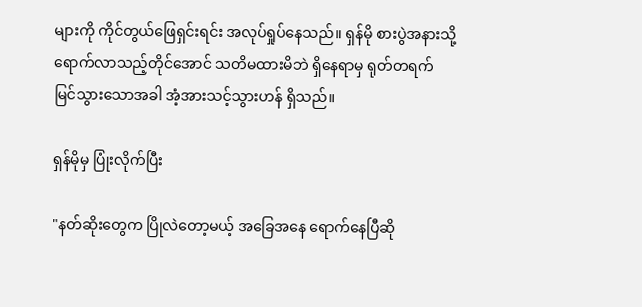များကို ကိုင်တွယ်ဖြေရှင်းရင်း အလုပ်ရှုပ်နေသည်။ ရှန်မို စားပွဲအနားသို့ ရောက်လာသည့်တိုင်အောင် သတိမထားမိဘဲ ရှိနေရာမှ ရုတ်တရက် မြင်သွားသောအခါ အံ့အားသင့်သွားဟန် ရှိသည်။

ရှန်မိုမှ ပြုံးလိုက်ပြီး

"နတ်ဆိုးတွေက ပြိုလဲတော့မယ့် အခြေအနေ ရောက်နေပြီဆို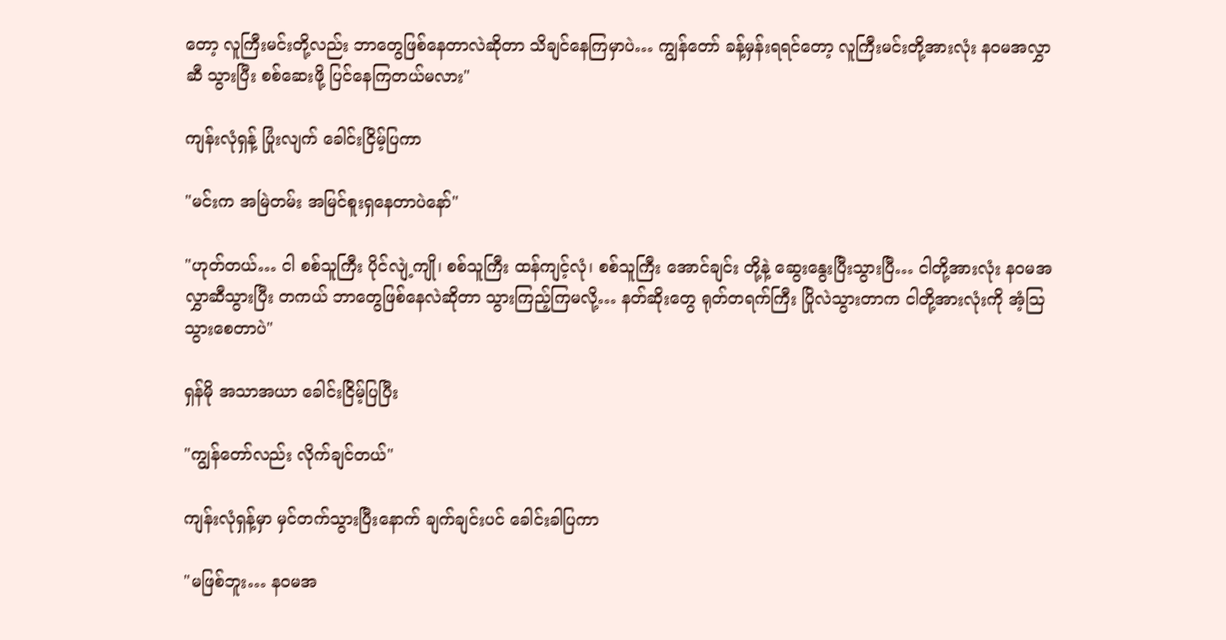တော့ လူကြီးမင်းတို့လည်း ဘာတွေဖြစ်နေတာလဲဆိုတာ သိချင်နေကြမှာပဲ… ကျွန်တော် ခန့်မှန်းရရင်တော့ လူကြီးမင်းတို့အားလုံး နဝမအလွှာဆီ သွားပြီး စစ်ဆေးဖို့ ပြင်နေကြတယ်မလား"

ကျန်းလုံရှန့် ပြုံးလျက် ခေါင်းငြိမ့်ပြကာ

"မင်းက အမြဲတမ်း အမြင်စူးရှနေတာပဲနော်"

"ဟုတ်တယ်… ငါ စစ်သူကြီး ပိုင်လျဲ့ကျို၊ စစ်သူကြီး ထန်ကျင့်လုံ၊ စစ်သူကြီး အောင်ချင်း တို့နဲ့ ဆွေးနွေးပြီးသွားပြီ… ငါတို့အားလုံး နဝမအလွှာဆီသွားပြီး တကယ် ဘာတွေဖြစ်နေလဲဆိုတာ သွားကြည့်ကြမလို့… နတ်ဆိုးတွေ ရုတ်တရက်ကြီး ပြိုလဲသွားတာက ငါတို့အားလုံးကို အံ့ဩသွားစေတာပဲ"

ရှန်မို အသာအယာ ခေါင်းငြိမ့်ပြပြီး

"ကျွန်တော်လည်း လိုက်ချင်တယ်"

ကျန်းလုံရှန့်မှာ မှင်တက်သွားပြီးနောက် ချက်ချင်းပင် ခေါင်းခါပြကာ

"မဖြစ်ဘူး… နဝမအ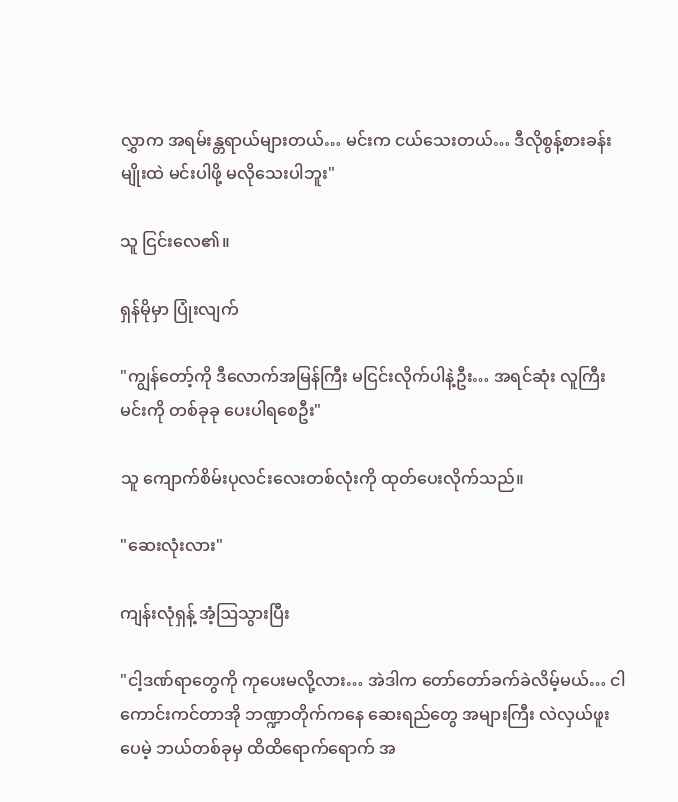လွှာက အရမ်းန္တရာယ်များတယ်… မင်းက ငယ်သေးတယ်… ဒီလိုစွန့်စားခန်းမျိုးထဲ မင်းပါဖို့ မလိုသေးပါဘူး"

သူ ငြင်းလေ၏။

ရှန်မိုမှာ ပြုံးလျက်

"ကျွန်တော့်ကို ဒီလောက်အမြန်ကြီး မငြင်းလိုက်ပါနဲ့ဦး… အရင်ဆုံး လူကြီးမင်းကို တစ်ခုခု ပေးပါရစေဦး"

သူ ကျောက်စိမ်းပုလင်းလေးတစ်လုံးကို ထုတ်ပေးလိုက်သည်။

"ဆေးလုံးလား"

ကျန်းလုံရှန့် အံ့ဩသွားပြီး

"ငါ့ဒဏ်ရာတွေကို ကုပေးမလို့လား… အဲဒါက တော်တော်ခက်ခဲလိမ့်မယ်… ငါ ကောင်းကင်တာအို ဘဏ္ဍာတိုက်ကနေ ဆေးရည်တွေ အများကြီး လဲလှယ်ဖူးပေမဲ့ ဘယ်တစ်ခုမှ ထိထိရောက်ရောက် အ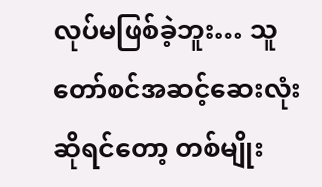လုပ်မဖြစ်ခဲ့ဘူး… သူတော်စင်အဆင့်ဆေးလုံး ဆိုရင်တော့ တစ်မျိုး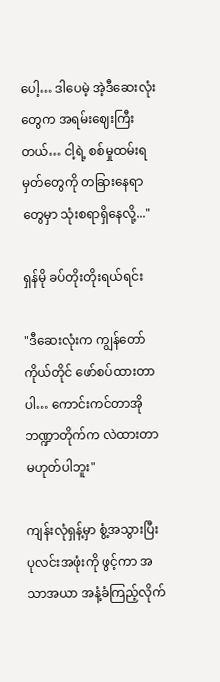ပေါ့… ဒါပေမဲ့ အဲ့ဒီဆေးလုံးတွေက အရမ်းဈေးကြီးတယ်… ငါ့ရဲ့ စစ်မှုထမ်းရမှတ်တွေကို တခြားနေရာတွေမှာ သုံးစရာရှိနေလို့..."

ရှန်မို ခပ်တိုးတိုးရယ်ရင်း

"ဒီဆေးလုံးက ကျွန်တော်ကိုယ်တိုင် ဖော်စပ်ထားတာပါ… ကောင်းကင်တာအို ဘဏ္ဍာတိုက်က လဲထားတာ မဟုတ်ပါဘူး"

ကျန်းလုံရှန့်မှာ စွံ့အသွားပြီး ပုလင်းအဖုံးကို ဖွင့်ကာ အသာအယာ အနံ့ခံကြည့်လိုက်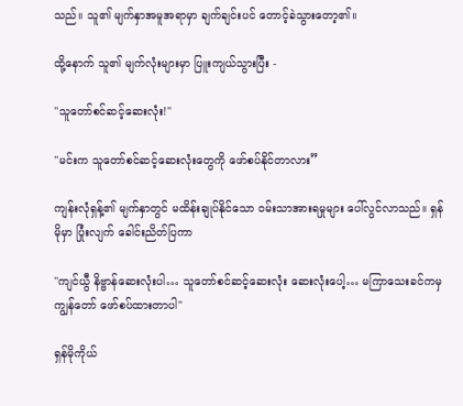သည်။ သူ၏ မျက်နှာအမူအရာမှာ ချက်ချင်းပင် တောင့်ခဲသွားတော့၏။

ထို့နောက် သူ၏ မျက်လုံးများမှာ ပြူးကျယ်သွားပြီး -

"သူတော်စင်ဆင့်ဆေးလုံး!"

"မင်းက သူတော်စင်ဆင့်ဆေးလုံးတွေကို ဖော်စပ်နိုင်တာလား”

ကျန်းလုံရှန့်၏ မျက်နှာတွင် မထိန်းချုပ်နိုင်သော ဝမ်းသာအားရမှုများ ပေါ်လွင်လာသည်။ ရှန်မိုမှာ ပြုံးလျက် ခေါင်းညိတ်ပြကာ

"ကျင်ယွီ နိဗ္ဗာန်ဆေးလုံးပါ… သူတော်စင်ဆင့်ဆေးလုံး ဆေးလုံးပေါ့… မကြာသေးခင်ကမှ ကျွန်တော် ဖော်စပ်ထားတာပါ"

ရှန်မိုကိုယ်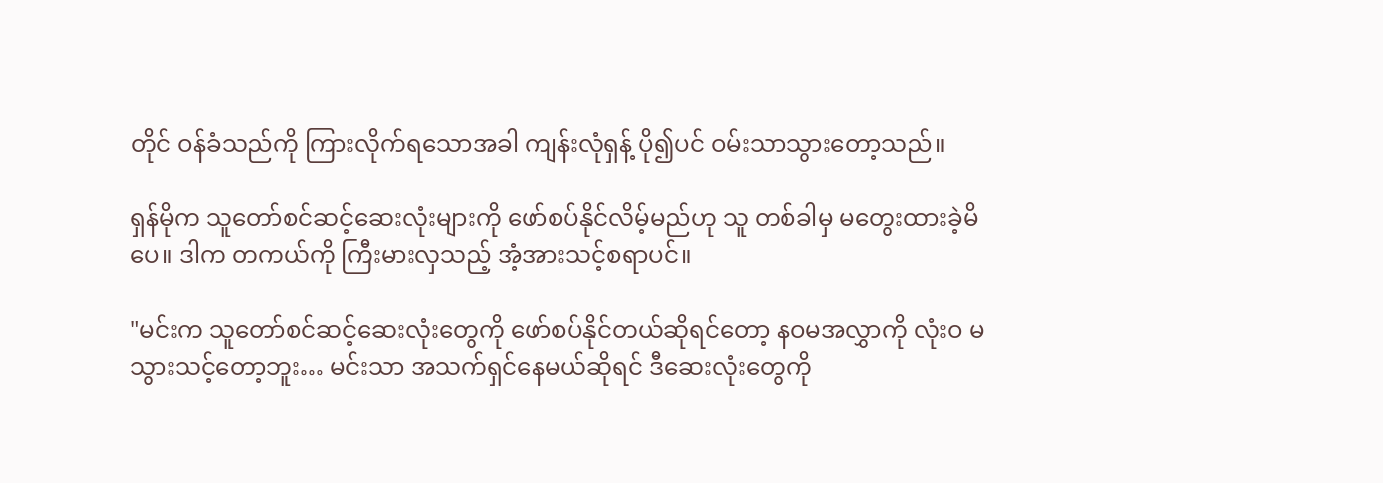တိုင် ဝန်ခံသည်ကို ကြားလိုက်ရသောအခါ ကျန်းလုံရှန့် ပို၍ပင် ဝမ်းသာသွားတော့သည်။

ရှန်မိုက သူတော်စင်ဆင့်ဆေးလုံးများကို ဖော်စပ်နိုင်လိမ့်မည်ဟု သူ တစ်ခါမှ မတွေးထားခဲ့မိပေ။ ဒါက တကယ်ကို ကြီးမားလှသည့် အံ့အားသင့်စရာပင်။

"မင်းက သူတော်စင်ဆင့်ဆေးလုံးတွေကို ဖော်စပ်နိုင်တယ်ဆိုရင်တော့ နဝမအလွှာကို လုံးဝ မသွားသင့်တော့ဘူး… မင်းသာ အသက်ရှင်နေမယ်ဆိုရင် ဒီဆေးလုံးတွေကို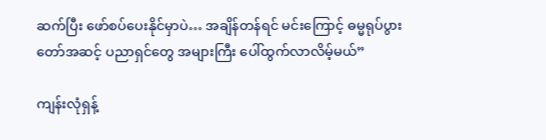ဆက်ပြီး ဖော်စပ်ပေးနိုင်မှာပဲ… အချိန်တန်ရင် မင်းကြောင့် ဓမ္မရုပ်ပွားတော်အဆင့် ပညာရှင်တွေ အများကြီး ပေါ်ထွက်လာလိမ့်မယ်”

ကျန်းလုံရှန့်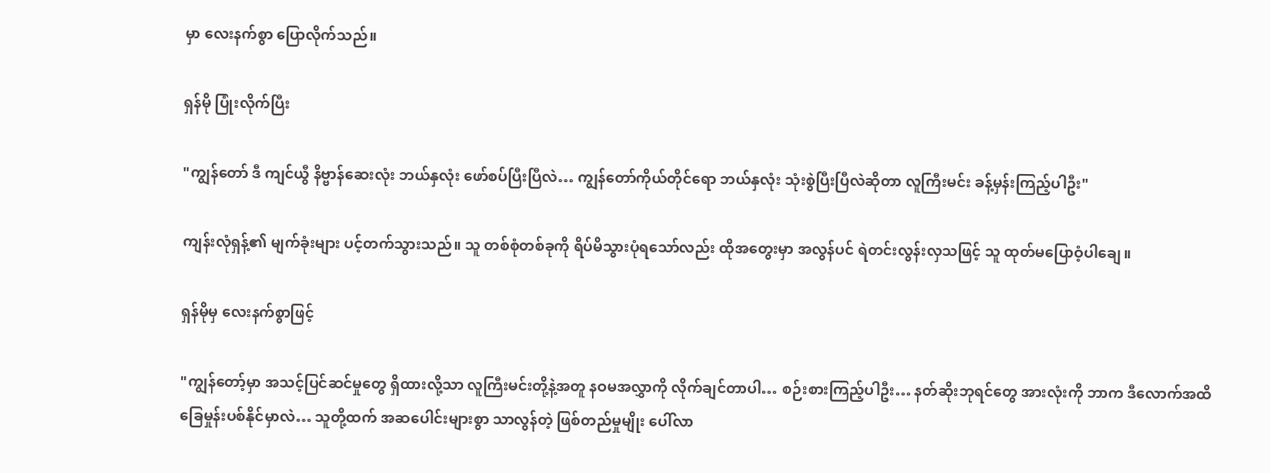မှာ လေးနက်စွာ ပြောလိုက်သည်။

ရှန်မို ပြုံးလိုက်ပြီး

"ကျွန်တော် ဒီ ကျင်ယွီ နိဗ္ဗာန်ဆေးလုံး ဘယ်နှလုံး ဖော်စပ်ပြီးပြီလဲ… ကျွန်တော်ကိုယ်တိုင်ရော ဘယ်နှလုံး သုံးစွဲပြီးပြီလဲဆိုတာ လူကြီးမင်း ခန့်မှန်းကြည့်ပါဦး"

ကျန်းလုံရှန့်၏ မျက်ခုံးများ ပင့်တက်သွားသည်။ သူ တစ်စုံတစ်ခုကို ရိပ်မိသွားပုံရသော်လည်း ထိုအတွေးမှာ အလွန်ပင် ရဲတင်းလွန်းလှသဖြင့် သူ ထုတ်မပြောဝံ့ပါချေ။

ရှန်မိုမှ လေးနက်စွာဖြင့်

"ကျွန်တော့်မှာ အသင့်ပြင်ဆင်မှုတွေ ရှိထားလို့သာ လူကြီးမင်းတို့နဲ့အတူ နဝမအလွှာကို လိုက်ချင်တာပါ… စဉ်းစားကြည့်ပါဦး… နတ်ဆိုးဘုရင်တွေ အားလုံးကို ဘာက ဒီလောက်အထိ ခြေမှုန်းပစ်နိုင်မှာလဲ… သူတို့ထက် အဆပေါင်းများစွာ သာလွန်တဲ့ ဖြစ်တည်မှုမျိုး ပေါ်လာ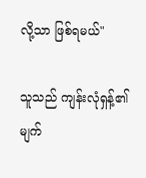လို့သာ ဖြစ်ရမယ်"

သူသည် ကျန်းလုံရှန့်၏ မျက်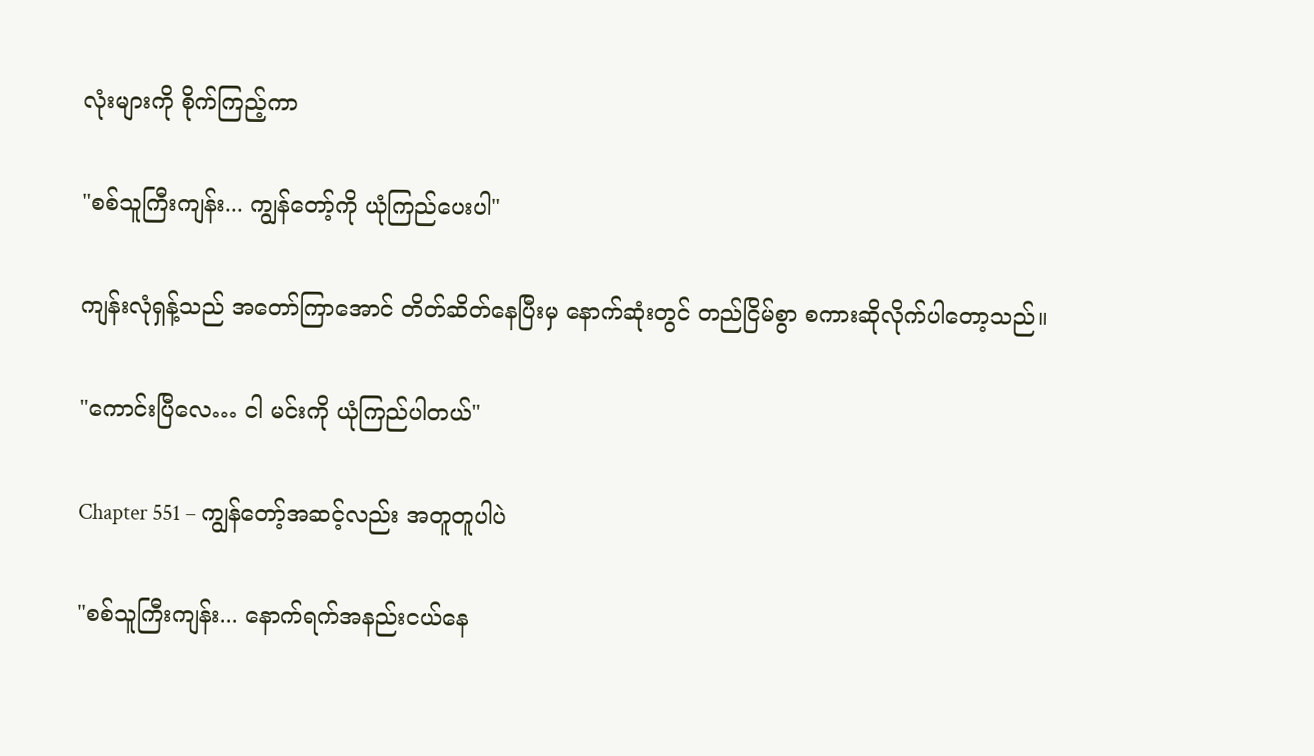လုံးများကို စိုက်ကြည့်ကာ

"စစ်သူကြီးကျန်း... ကျွန်တော့်ကို ယုံကြည်ပေးပါ"

ကျန်းလုံရှန့်သည် အတော်ကြာအောင် တိတ်ဆိတ်နေပြီးမှ နောက်ဆုံးတွင် တည်ငြိမ်စွာ စကားဆိုလိုက်ပါတော့သည်။

"ကောင်းပြီလေ… ငါ မင်းကို ယုံကြည်ပါတယ်"

Chapter 551 – ကျွန်တော့်အဆင့်လည်း အတူတူပါပဲ

"စစ်သူကြီးကျန်း... နောက်ရက်အနည်းငယ်နေ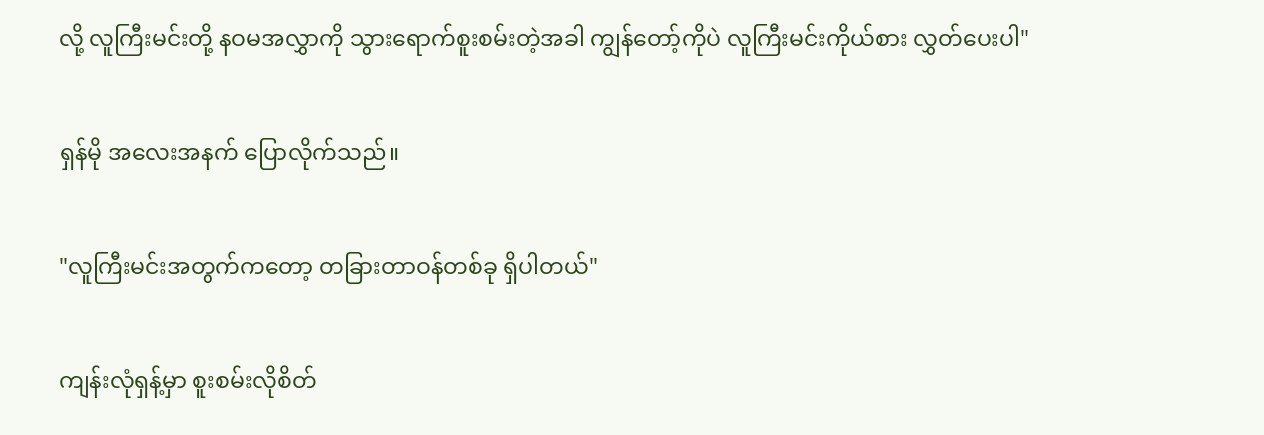လို့ လူကြီးမင်းတို့ နဝမအလွှာကို သွားရောက်စူးစမ်းတဲ့အခါ ကျွန်တော့်ကိုပဲ လူကြီးမင်းကိုယ်စား လွှတ်ပေးပါ"

ရှန်မို အလေးအနက် ပြောလိုက်သည်။

"လူကြီးမင်းအတွက်ကတော့ တခြားတာဝန်တစ်ခု ရှိပါတယ်"

ကျန်းလုံရှန့်မှာ စူးစမ်းလိုစိတ်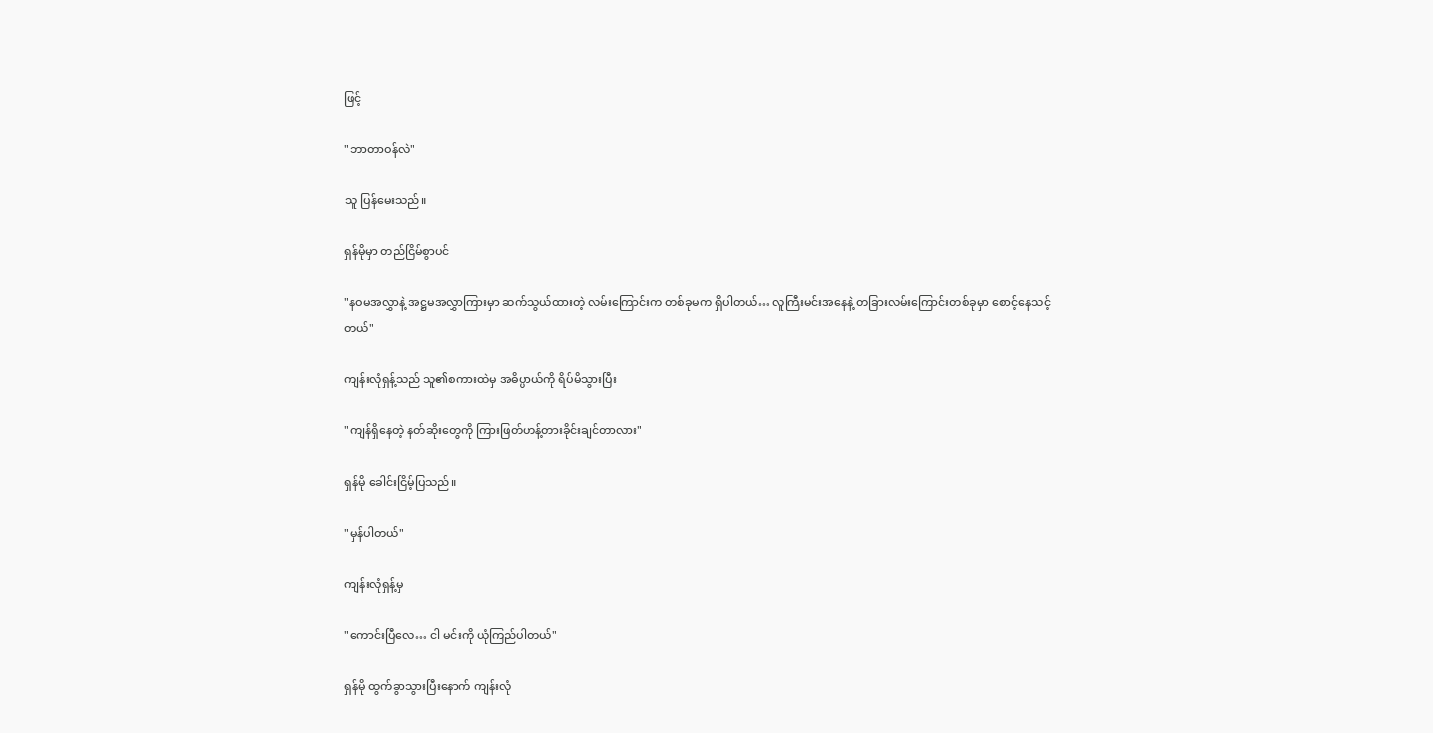ဖြင့်

"ဘာတာဝန်လဲ"

သူ ပြန်မေးသည်။

ရှန်မိုမှာ တည်ငြိမ်စွာပင်

"နဝမအလွှာနဲ့ အဋ္ဌမအလွှာကြားမှာ ဆက်သွယ်ထားတဲ့ လမ်းကြောင်းက တစ်ခုမက ရှိပါတယ်… လူကြီးမင်းအနေနဲ့ တခြားလမ်းကြောင်းတစ်ခုမှာ စောင့်နေသင့်တယ်"

ကျန်းလုံရှန့်သည် သူ၏စကားထဲမှ အဓိပ္ပာယ်ကို ရိပ်မိသွားပြီး

"ကျန်ရှိနေတဲ့ နတ်ဆိုးတွေကို ကြားဖြတ်ဟန့်တားခိုင်းချင်တာလား"

ရှန်မို ခေါင်းငြိမ့်ပြသည်။

"မှန်ပါတယ်"

ကျန်းလုံရှန့်မှ

"ကောင်းပြီလေ… ငါ မင်းကို ယုံကြည်ပါတယ်"

ရှန်မို ထွက်ခွာသွားပြီးနောက် ကျန်းလုံ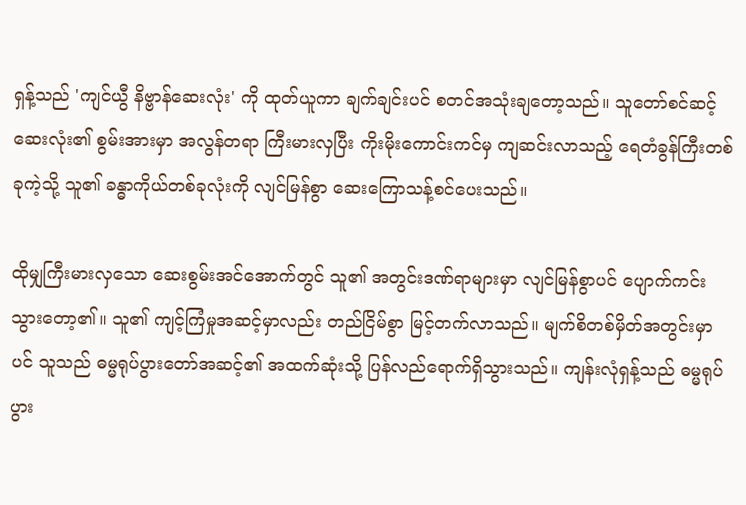ရှန့်သည် 'ကျင်ယွီ နိဗ္ဗာန်ဆေးလုံး' ကို ထုတ်ယူကာ ချက်ချင်းပင် စတင်အသုံးချတော့သည်။ သူတော်စင်ဆင့်ဆေးလုံး၏ စွမ်းအားမှာ အလွန်တရာ ကြီးမားလှပြီး ကိုးမိုးကောင်းကင်မှ ကျဆင်းလာသည့် ရေတံခွန်ကြီးတစ်ခုကဲ့သို့ သူ၏ ခန္ဓာကိုယ်တစ်ခုလုံးကို လျင်မြန်စွာ ဆေးကြောသန့်စင်ပေးသည်။

ထိုမျှကြီးမားလှသော ဆေးစွမ်းအင်အောက်တွင် သူ၏ အတွင်းဒဏ်ရာများမှာ လျင်မြန်စွာပင် ပျောက်ကင်းသွားတော့၏။ သူ၏ ကျင့်ကြံမှုအဆင့်မှာလည်း တည်ငြိမ်စွာ မြင့်တက်လာသည်။ မျက်စိတစ်မှိတ်အတွင်းမှာပင် သူသည် ဓမ္မရုပ်ပွားတော်အဆင့်၏ အထက်ဆုံးသို့ ပြန်လည်ရောက်ရှိသွားသည်။ ကျန်းလုံရှန့်သည် ဓမ္မရုပ်ပွား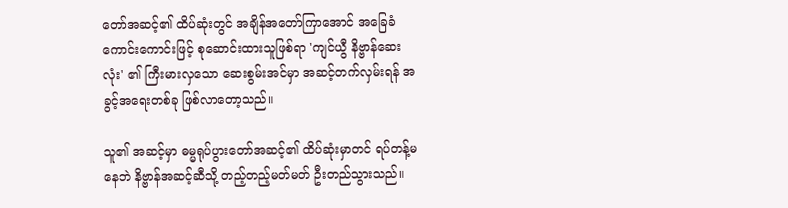တော်အဆင့်၏ ထိပ်ဆုံးတွင် အချိန်အတော်ကြာအောင် အခြေခံကောင်းကောင်းဖြင့် စုဆောင်းထားသူဖြစ်ရာ 'ကျင်ယွီ နိဗ္ဗာန်ဆေးလုံး' ၏ ကြီးမားလှသော ဆေးစွမ်းအင်မှာ အဆင့်တက်လှမ်းရန် အခွင့်အရေးတစ်ခု ဖြစ်လာတော့သည်။

သူ၏ အဆင့်မှာ ဓမ္မရုပ်ပွားတော်အဆင့်၏ ထိပ်ဆုံးမှာတင် ရပ်တန့်မနေဘဲ နိဗ္ဗာန်အဆင့်ဆီသို့ တည့်တည့်မတ်မတ် ဦးတည်သွားသည်။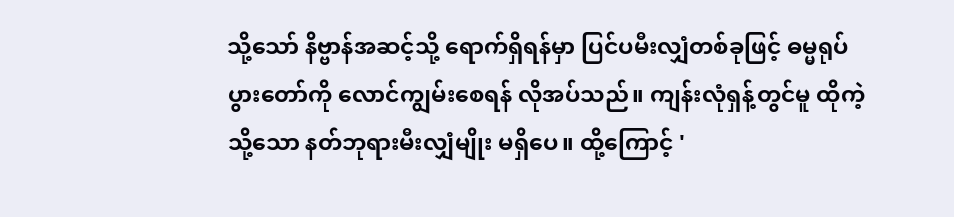သို့သော် နိဗ္ဗာန်အဆင့်သို့ ရောက်ရှိရန်မှာ ပြင်ပမီးလျှံတစ်ခုဖြင့် ဓမ္မရုပ်ပွားတော်ကို လောင်ကျွမ်းစေရန် လိုအပ်သည်။ ကျန်းလုံရှန့်တွင်မူ ထိုကဲ့သို့သော နတ်ဘုရားမီးလျှံမျိုး မရှိပေ။ ထို့ကြောင့် '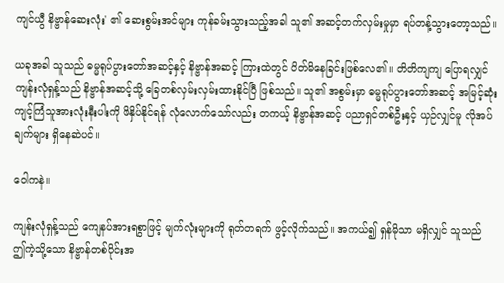ကျင်ယွီ နိဗ္ဗာန်ဆေးလုံး' ၏ ဆေးစွမ်းအင်များ ကုန်ခမ်းသွားသည့်အခါ သူ၏ အဆင့်တက်လှမ်းမှုမှာ ရပ်တန့်သွားတော့သည်။

ယခုအခါ သူသည် ဓမ္မရုပ်ပွားတော်အဆင့်နှင့် နိဗ္ဗာန်အဆင့် ကြားထဲတွင် ပိတ်မိနေခြင်းဖြစ်လေ၏။ တိတိကျကျ ပြောရလျှင် ကျန်းလုံရှန့်သည် နိဗ္ဗာန်အဆင့်သို့ ခြေတစ်လှမ်းလှမ်းထားနိုင်ပြီ ဖြစ်သည်။ သူ၏ အစွမ်းမှာ ဓမ္မရုပ်ပွားတော်အဆင့် အမြင့်ဆုံး ကျင့်ကြံသူအားလုံးနီးပါးကို ဖိနှိပ်နိုင်ရန် လုံလောက်သော်လည်း တကယ့် နိဗ္ဗာန်အဆင့် ပညာရှင်တစ်ဦးနှင့် ယှဉ်လျှင်မူ လိုအပ်ချက်များ ရှိနေဆဲပင်။

ဝေါကနဲ။

ကျန်းလုံရှန့်သည် ကျေနပ်အားရစွာဖြင့် မျက်လုံးများကို ရုတ်တရက် ဖွင့်လိုက်သည်။ အကယ်၍ ရှန်မိုသာ မရှိလျှင် သူသည် ဤကဲ့သို့သော နိဗ္ဗာန်တစ်ပိုင်းအ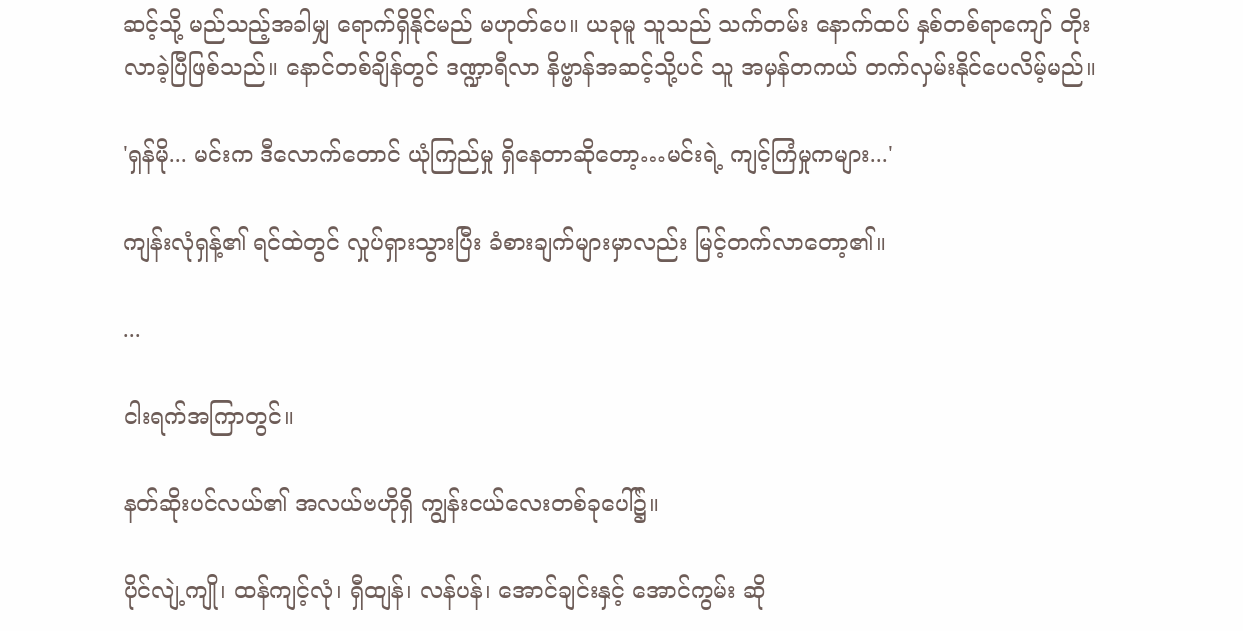ဆင့်သို့ မည်သည့်အခါမျှ ရောက်ရှိနိုင်မည် မဟုတ်ပေ။ ယခုမူ သူသည် သက်တမ်း နောက်ထပ် နှစ်တစ်ရာကျော် တိုးလာခဲ့ပြီဖြစ်သည်။ နောင်တစ်ချိန်တွင် ဒဏ္ဍာရီလာ နိဗ္ဗာန်အဆင့်သို့ပင် သူ အမှန်တကယ် တက်လှမ်းနိုင်ပေလိမ့်မည်။

'ရှန်မို... မင်းက ဒီလောက်တောင် ယုံကြည်မှု ရှိနေတာဆိုတော့…မင်းရဲ့ ကျင့်ကြံမှုကများ...'

ကျန်းလုံရှန့်၏ ရင်ထဲတွင် လှုပ်ရှားသွားပြီး ခံစားချက်များမှာလည်း မြင့်တက်လာတော့၏။

...

ငါးရက်အကြာတွင်။

နတ်ဆိုးပင်လယ်၏ အလယ်ဗဟိုရှိ ကျွန်းငယ်လေးတစ်ခုပေါ်၌။

ပိုင်လျဲ့ကျို၊ ထန်ကျင့်လုံ၊ ရှီထျန်၊ လန်ပန်၊ အောင်ချင်းနှင့် အောင်ကွမ်း ဆို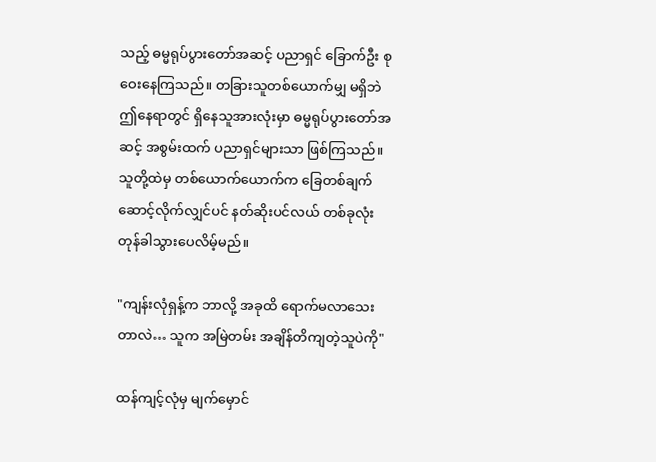သည့် ဓမ္မရုပ်ပွားတော်အဆင့် ပညာရှင် ခြောက်ဦး စုဝေးနေကြသည်။ တခြားသူတစ်ယောက်မျှ မရှိဘဲ ဤနေရာတွင် ရှိနေသူအားလုံးမှာ ဓမ္မရုပ်ပွားတော်အဆင့် အစွမ်းထက် ပညာရှင်များသာ ဖြစ်ကြသည်။ သူတို့ထဲမှ တစ်ယောက်ယောက်က ခြေတစ်ချက်ဆောင့်လိုက်လျှင်ပင် နတ်ဆိုးပင်လယ် တစ်ခုလုံး တုန်ခါသွားပေလိမ့်မည်။

"ကျန်းလုံရှန့်က ဘာလို့ အခုထိ ရောက်မလာသေးတာလဲ… သူက အမြဲတမ်း အချိန်တိကျတဲ့သူပဲကို"

ထန်ကျင့်လုံမှ မျက်မှောင်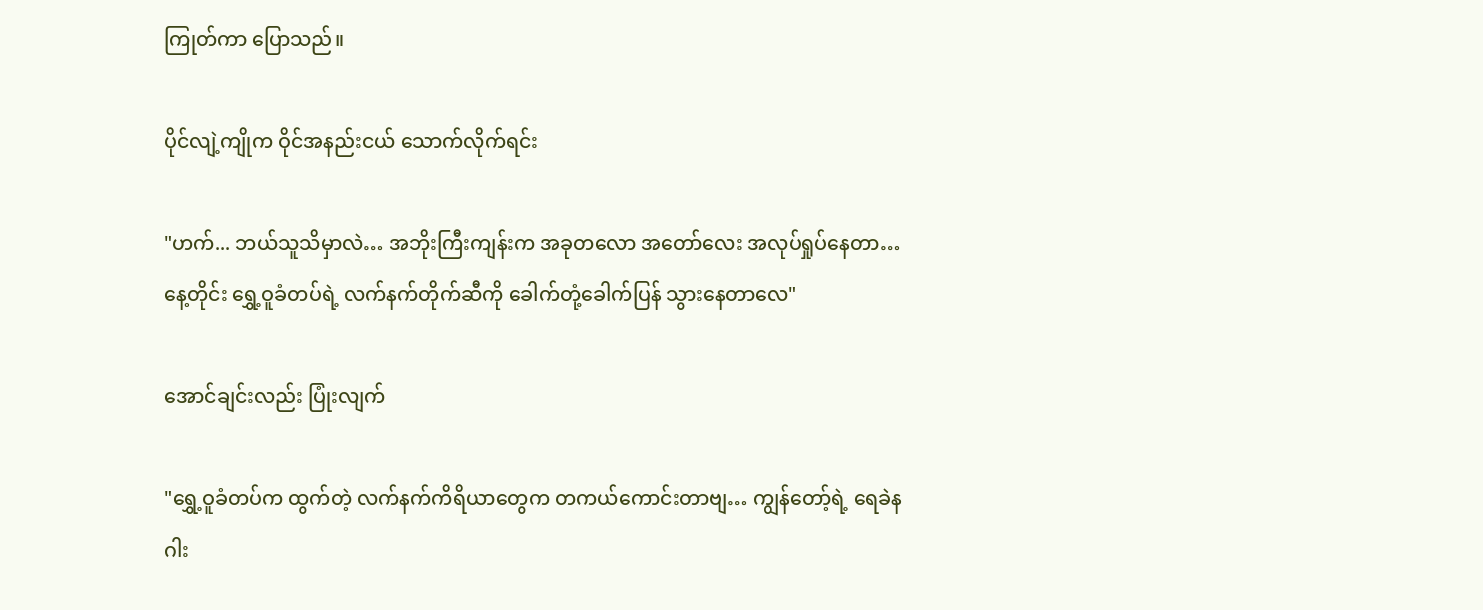ကြုတ်ကာ ပြောသည်။

ပိုင်လျဲ့ကျိုက ဝိုင်အနည်းငယ် သောက်လိုက်ရင်း

"ဟက်... ဘယ်သူသိမှာလဲ… အဘိုးကြီးကျန်းက အခုတလော အတော်လေး အလုပ်ရှုပ်နေတာ… နေ့တိုင်း ရွှေ့ဝူခံတပ်ရဲ့ လက်နက်တိုက်ဆီကို ခေါက်တုံ့ခေါက်ပြန် သွားနေတာလေ"

အောင်ချင်းလည်း ပြုံးလျက်

"ရွှေ့ဝူခံတပ်က ထွက်တဲ့ လက်နက်ကိရိယာတွေက တကယ်ကောင်းတာဗျ… ကျွန်တော့်ရဲ့ ရေခဲနဂါး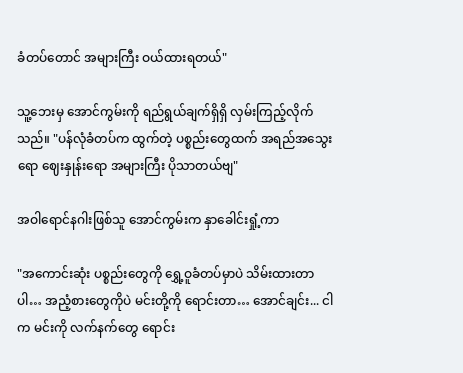ခံတပ်တောင် အများကြီး ဝယ်ထားရတယ်"

သူ့ဘေးမှ အောင်ကွမ်းကို ရည်ရွယ်ချက်ရှိရှိ လှမ်းကြည့်လိုက်သည်။ "ပန်လုံခံတပ်က ထွက်တဲ့ ပစ္စည်းတွေထက် အရည်အသွေးရော ဈေးနှုန်းရော အများကြီး ပိုသာတယ်ဗျ"

အဝါရောင်နဂါးဖြစ်သူ အောင်ကွမ်းက နှာခေါင်းရှုံ့ကာ

"အကောင်းဆုံး ပစ္စည်းတွေကို ရွှေ့ဝူခံတပ်မှာပဲ သိမ်းထားတာပါ… အညံ့စားတွေကိုပဲ မင်းတို့ကို ရောင်းတာ… အောင်ချင်း... ငါက မင်းကို လက်နက်တွေ ရောင်း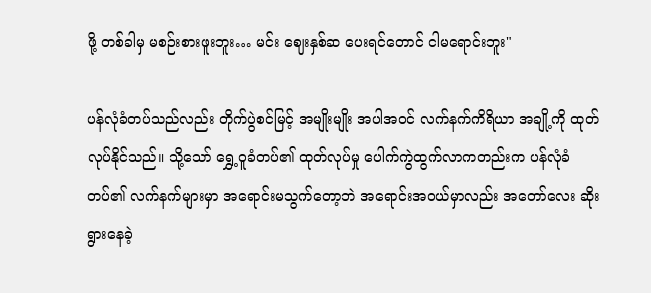ဖို့ တစ်ခါမှ မစဉ်းစားဖူးဘူး… မင်း ဈေးနှစ်ဆ ပေးရင်တောင် ငါမရောင်းဘူး"

ပန်လုံခံတပ်သည်လည်း တိုက်ပွဲစင်မြင့် အမျိုးမျိုး အပါအဝင် လက်နက်ကိရိယာ အချို့ကို ထုတ်လုပ်နိုင်သည်။ သို့သော် ရွှေ့ဝူခံတပ်၏ ထုတ်လုပ်မှု ပေါက်ကွဲထွက်လာကတည်းက ပန်လုံခံတပ်၏ လက်နက်များမှာ အရောင်းမသွက်တော့ဘဲ အရောင်းအဝယ်မှာလည်း အတော်လေး ဆိုးရွားနေခဲ့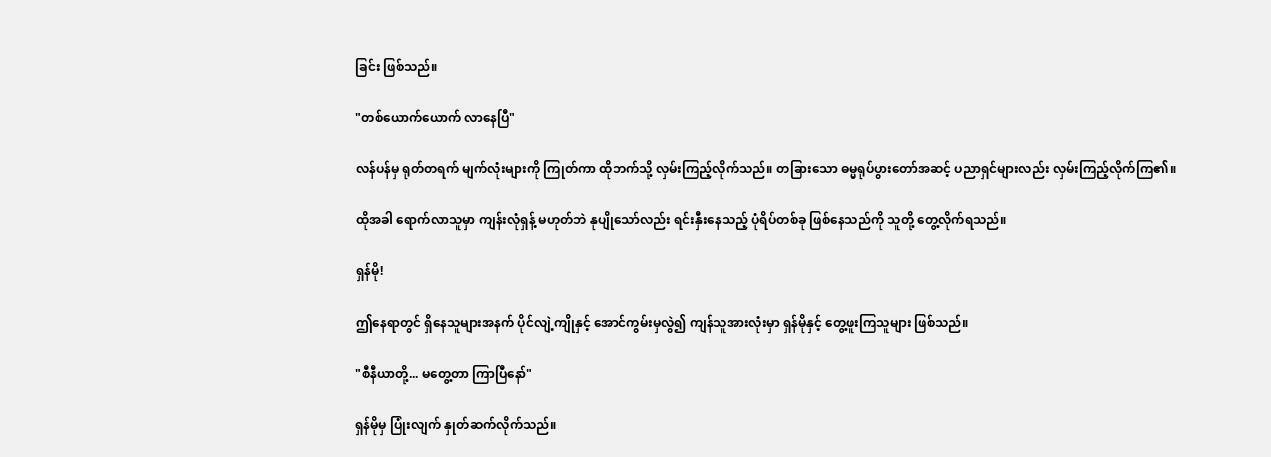ခြင်း ဖြစ်သည်။

"တစ်ယောက်ယောက် လာနေပြီ"

လန်ပန်မှ ရုတ်တရက် မျက်လုံးများကို ကြုတ်ကာ ထိုဘက်သို့ လှမ်းကြည့်လိုက်သည်။ တခြားသော ဓမ္မရုပ်ပွားတော်အဆင့် ပညာရှင်များလည်း လှမ်းကြည့်လိုက်ကြ၏။

ထိုအခါ ရောက်လာသူမှာ ကျန်းလုံရှန့် မဟုတ်ဘဲ နုပျိုသော်လည်း ရင်းနှီးနေသည့် ပုံရိပ်တစ်ခု ဖြစ်နေသည်ကို သူတို့ တွေ့လိုက်ရသည်။

ရှန်မို!

ဤနေရာတွင် ရှိနေသူများအနက် ပိုင်လျဲ့ကျိုနှင့် အောင်ကွမ်းမှလွဲ၍ ကျန်သူအားလုံးမှာ ရှန်မိုနှင့် တွေ့ဖူးကြသူများ ဖြစ်သည်။

"စီနီယာတို့... မတွေ့တာ ကြာပြီနော်"

ရှန်မိုမှ ပြုံးလျက် နှုတ်ဆက်လိုက်သည်။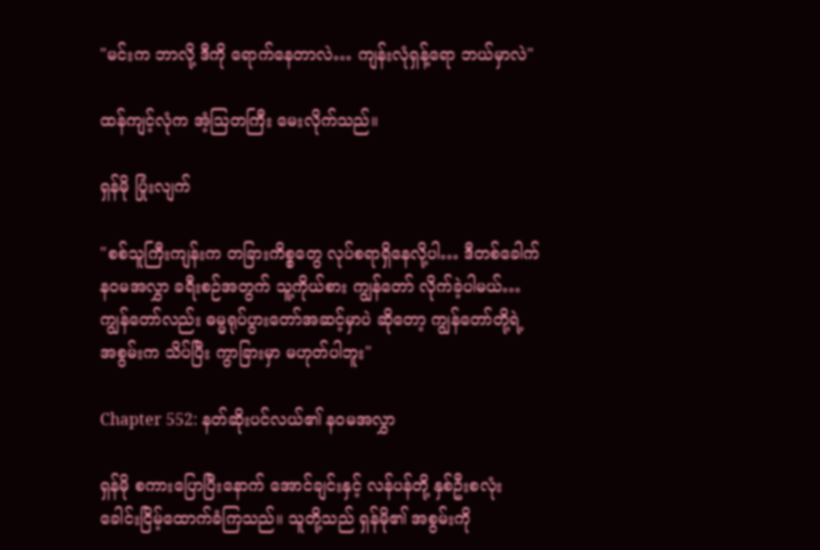"မင်းက ဘာလို့ ဒီကို ရောက်နေတာလဲ… ကျန်းလုံရှန့်ရော ဘယ်မှာလဲ"

ထန်ကျင့်လုံက အံ့ဩတကြီး မေးလိုက်သည်။

ရှန်မို ပြုံးလျက်

"စစ်သူကြီးကျန်းက တခြားကိစ္စတွေ လုပ်စရာရှိနေလို့ပါ… ဒီတစ်ခေါက် နဝမအလွှာ ခရီးစဉ်အတွက် သူ့ကိုယ်စား ကျွန်တော် လိုက်ခဲ့ပါမယ်… ကျွန်တော်လည်း ဓမ္မရုပ်ပွားတော်အဆင့်မှာပဲ ဆိုတော့ ကျွန်တော်တို့ရဲ့ အစွမ်းက သိပ်ပြီး ကွာခြားမှာ မဟုတ်ပါဘူး"

Chapter 552: နတ်ဆိုးပင်လယ်၏ နဝမအလွှာ

ရှန်မို စကားပြောပြီးနောက် အောင်ချင်းနှင့် လန်ပန်တို့ နှစ်ဦးစလုံး ခေါင်းငြိမ့်ထောက်ခံကြသည်။ သူတို့သည် ရှန်မို၏ အစွမ်းကို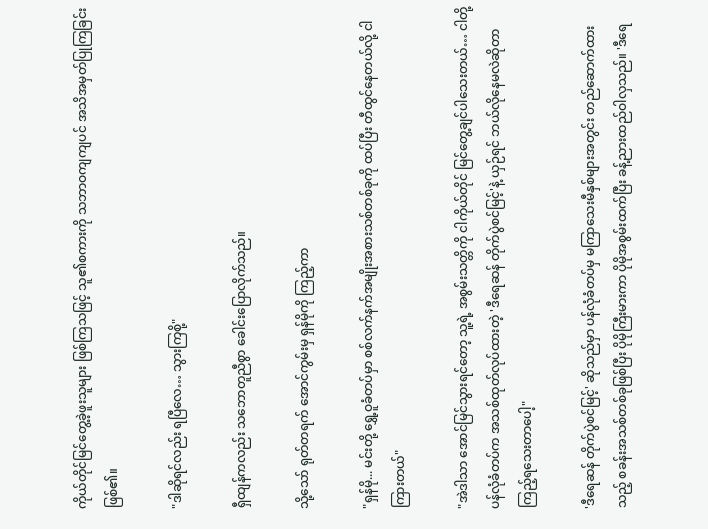ကိုယ်တိုင်မြင်တွေ့ခဲ့ဖူးသူများ ဖြစ်ကြသဖြင့် သူ၏စကားကို သဘာဝကျကျပင် အသိအမှတ်ပြုကြခြင်းဖြစ်၏။

"ဒါဆိုရင်လည်း ရပြီလေ… သွားကြစို့"

ရှီထျန်ကလည်း သဘောတူညီစွာ ခေါင်းပြောလိုက်သည်။

သို့သော် ရုတ်တရက် အောင်ကွမ်းမှ ရှန်မိုကို ကြည့်ကာ

"ရှန်မို... မင်းတို့ ရွှေ့ဝူခံတပ်မှာ စစ်လက်နက်အမျိုးအစားသစ်တစ်ခုကို ထပ်ပြီး တီထွင်နေတယ်လို့ ငါကြားတယ်"

"အဲဒါသာ အောင်မြင်သွားရင်တော့ သူ့ရဲ့ အစွမ်းသတ္တိကို ငါကိုယ်တိုင် မြင်တွေ့ချင်ပါသေးတယ်… ငါတို့ ပန်လုံခံတပ်က အသစ်ထုတ်လုပ်ထားတဲ့ 'ဒီရေဆန် တိုက်ပွဲစင်မြင့်'နဲ့ ယှဉ်ရင် ဘယ်လိုနေမလဲဆိုတာ ကြည့်ရသေးတာပေါ့"

'ဒီရေဆန် တိုက်ပွဲစင်မြင့်' ဆိုသည်မှာ ပန်လုံခံတပ်မှ မကြာသေးမီနှစ်များအတွင်း တည်ဆောက်ထားသည့် စခန်းအသစ်တစ်ခုဖြစ်ပြီး ပိုမိုကြီးမားကာ ပိုမိုအစွမ်းထက်ပြီး ခန့်ညားထည်ဝါလှသည်။ 'ဒီရေ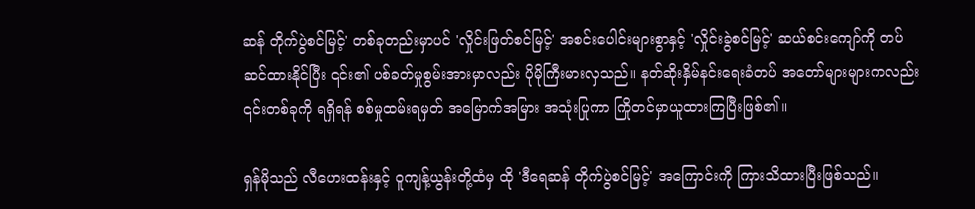ဆန် တိုက်ပွဲစင်မြင့်' တစ်ခုတည်းမှာပင် 'လှိုင်းဖြတ်စင်မြင့်' အစင်းပေါင်းများစွာနှင့် 'လှိုင်းခွဲစင်မြင့်' ဆယ်စင်းကျော်ကို တပ်ဆင်ထားနိုင်ပြီး ၎င်း၏ ပစ်ခတ်မှုစွမ်းအားမှာလည်း ပိုမိုကြီးမားလှသည်။ နတ်ဆိုးနှိမ်နင်းရေးခံတပ် အတော်များများကလည်း ၎င်းတစ်ခုကို ရရှိရန် စစ်မှုထမ်းရမှတ် အမြောက်အမြား အသုံးပြုကာ ကြိုတင်မှာယူထားကြပြီးဖြစ်၏။

ရှန်မိုသည် လီဟေးထန်းနှင့် ဝူကျန့်ယွန်းတို့ထံမှ ထို 'ဒီရေဆန် တိုက်ပွဲစင်မြင့်' အကြောင်းကို ကြားသိထားပြီးဖြစ်သည်။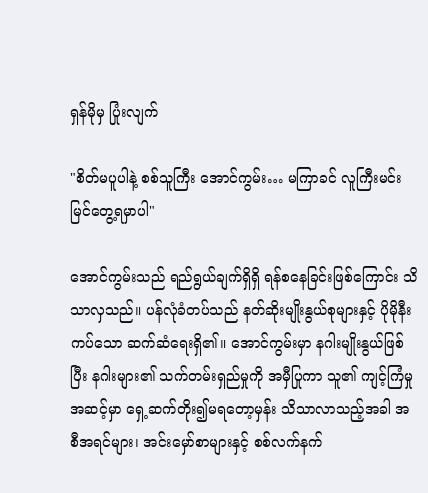ရှန်မိုမှ ပြုံးလျက်

"စိတ်မပူပါနဲ့ စစ်သူကြီး အောင်ကွမ်း… မကြာခင် လူကြီးမင်း မြင်တွေ့ရမှာပါ"

အောင်ကွမ်းသည် ရည်ရွယ်ချက်ရှိရှိ ရန်စနေခြင်းဖြစ်ကြောင်း သိသာလှသည်။ ပန်လုံခံတပ်သည် နတ်ဆိုးမျိုးနွယ်စုများနှင့် ပိုမိုနီးကပ်သော ဆက်ဆံရေးရှိ၏။ အောင်ကွမ်းမှာ နဂါးမျိုးနွယ်ဖြစ်ပြီး နဂါးများ၏ သက်တမ်းရှည်မှုကို အမှီပြုကာ သူ၏ ကျင့်ကြံမှုအဆင့်မှာ ရှေ့ဆက်တိုး၍မရတော့မှန်း သိသာလာသည့်အခါ အစီအရင်များ၊ အင်းမှော်စာများနှင့် စစ်လက်နက်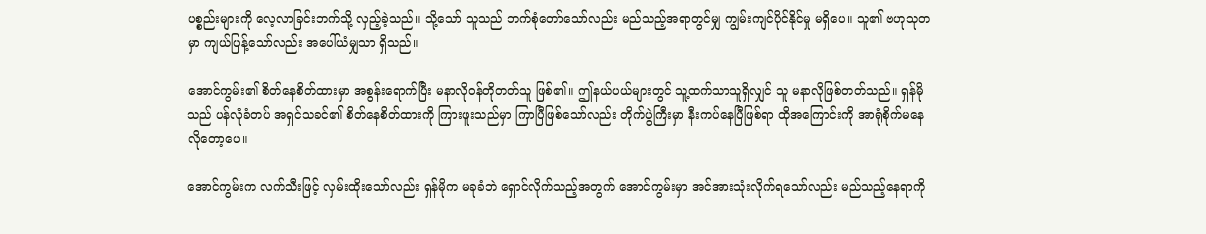ပစ္စည်းများကို လေ့လာခြင်းဘက်သို့ လှည့်ခဲ့သည်။ သို့သော် သူသည် ဘက်စုံတော်သော်လည်း မည်သည့်အရာတွင်မျှ ကျွမ်းကျင်ပိုင်နိုင်မှု မရှိပေ။ သူ၏ ဗဟုသုတမှာ ကျယ်ပြန့်သော်လည်း အပေါ်ယံမျှသာ ရှိသည်။

အောင်ကွမ်း၏ စိတ်နေစိတ်ထားမှာ အစွန်းရောက်ပြီး မနာလိုဝန်တိုတတ်သူ ဖြစ်၏။ ဤနယ်ပယ်များတွင် သူ့ထက်သာသူရှိလျှင် သူ မနာလိုဖြစ်တတ်သည်။ ရှန်မိုသည် ပန်လုံခံတပ် အရှင်သခင်၏ စိတ်နေစိတ်ထားကို ကြားဖူးသည်မှာ ကြာပြီဖြစ်သော်လည်း တိုက်ပွဲကြီးမှာ နီးကပ်နေပြီဖြစ်ရာ ထိုအကြောင်းကို အာရုံစိုက်မနေလိုတော့ပေ။

အောင်ကွမ်းက လက်သီးဖြင့် လှမ်းထိုးသော်လည်း ရှန်မိုက မခုခံဘဲ ရှောင်လိုက်သည့်အတွက် အောင်ကွမ်းမှာ အင်အားသုံးလိုက်ရသော်လည်း မည်သည့်နေရာကို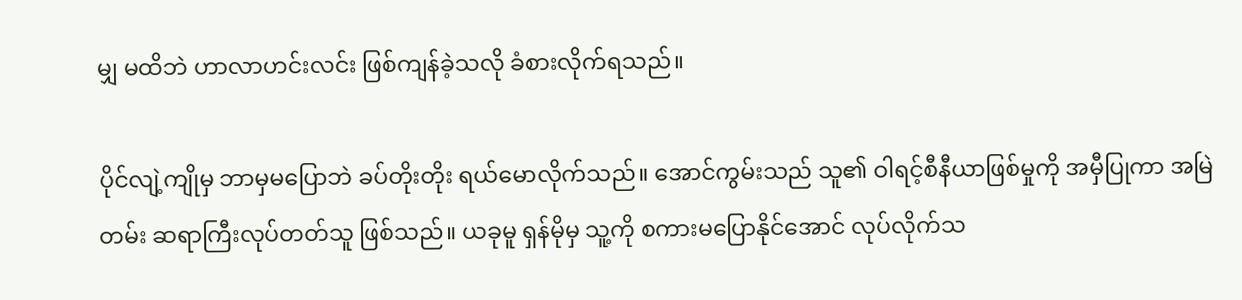မျှ မထိဘဲ ဟာလာဟင်းလင်း ဖြစ်ကျန်ခဲ့သလို ခံစားလိုက်ရသည်။

ပိုင်လျဲ့ကျိုမှ ဘာမှမပြောဘဲ ခပ်တိုးတိုး ရယ်မောလိုက်သည်။ အောင်ကွမ်းသည် သူ၏ ဝါရင့်စီနီယာဖြစ်မှုကို အမှီပြုကာ အမြဲတမ်း ဆရာကြီးလုပ်တတ်သူ ဖြစ်သည်။ ယခုမူ ရှန်မိုမှ သူ့ကို စကားမပြောနိုင်အောင် လုပ်လိုက်သ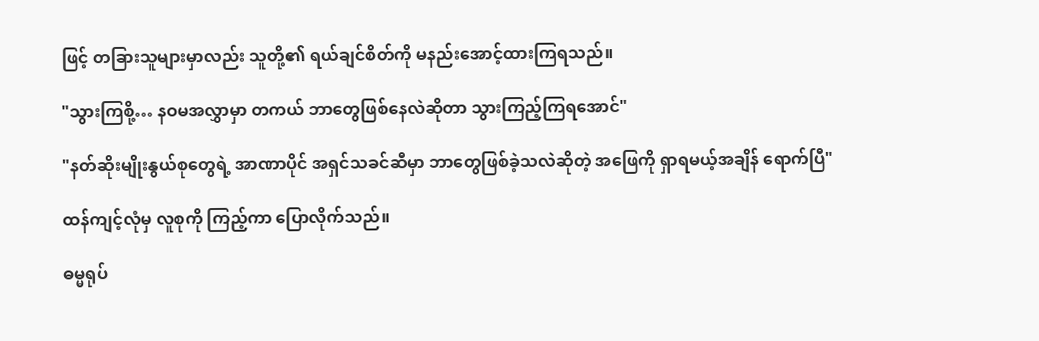ဖြင့် တခြားသူများမှာလည်း သူတို့၏ ရယ်ချင်စိတ်ကို မနည်းအောင့်ထားကြရသည်။

"သွားကြစို့… နဝမအလွှာမှာ တကယ် ဘာတွေဖြစ်နေလဲဆိုတာ သွားကြည့်ကြရအောင်"

"နတ်ဆိုးမျိုးနွယ်စုတွေရဲ့ အာဏာပိုင် အရှင်သခင်ဆီမှာ ဘာတွေဖြစ်ခဲ့သလဲဆိုတဲ့ အဖြေကို ရှာရမယ့်အချိန် ရောက်ပြီ"

ထန်ကျင့်လုံမှ လူစုကို ကြည့်ကာ ပြောလိုက်သည်။

ဓမ္မရုပ်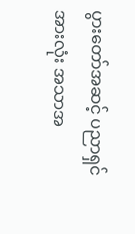ပွားတော်အဆင့် ပညာရှင်အားလုံး အသာအ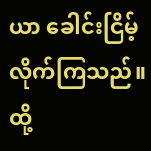ယာ ခေါင်းငြိမ့်လိုက်ကြသည်။ ထို့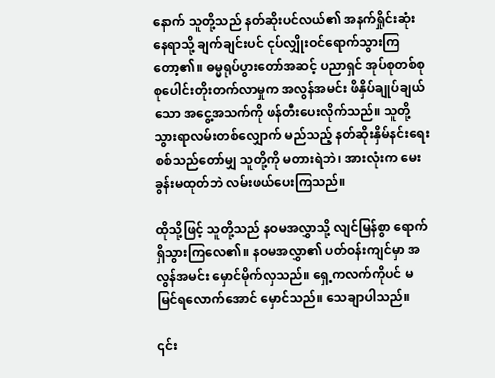နောက် သူတို့သည် နတ်ဆိုးပင်လယ်၏ အနက်ရှိုင်းဆုံးနေရာသို့ ချက်ချင်းပင် ငုပ်လျှိုးဝင်ရောက်သွားကြတော့၏။ ဓမ္မရုပ်ပွားတော်အဆင့် ပညာရှင် အုပ်စုတစ်စု စုပေါင်းတိုးတက်လာမှုက အလွန်အမင်း ဖိနှိပ်ချုပ်ချယ်သော အငွေ့အသက်ကို ဖန်တီးပေးလိုက်သည်။ သူတို့သွားရာလမ်းတစ်လျှောက် မည်သည့် နတ်ဆိုးနှိမ်နင်းရေး စစ်သည်တော်မျှ သူတို့ကို မတားရဲဘဲ၊ အားလုံးက မေးခွန်းမထုတ်ဘဲ လမ်းဖယ်ပေးကြသည်။

ထိုသို့ဖြင့် သူတို့သည် နဝမအလွှာသို့ လျင်မြန်စွာ ရောက်ရှိသွားကြလေ၏။ နဝမအလွှာ၏ ပတ်ဝန်းကျင်မှာ အလွန်အမင်း မှောင်မိုက်လှသည်။ ရှေ့ကလက်ကိုပင် မမြင်ရလောက်အောင် မှောင်သည်။ သေချာပါသည်။

၎င်း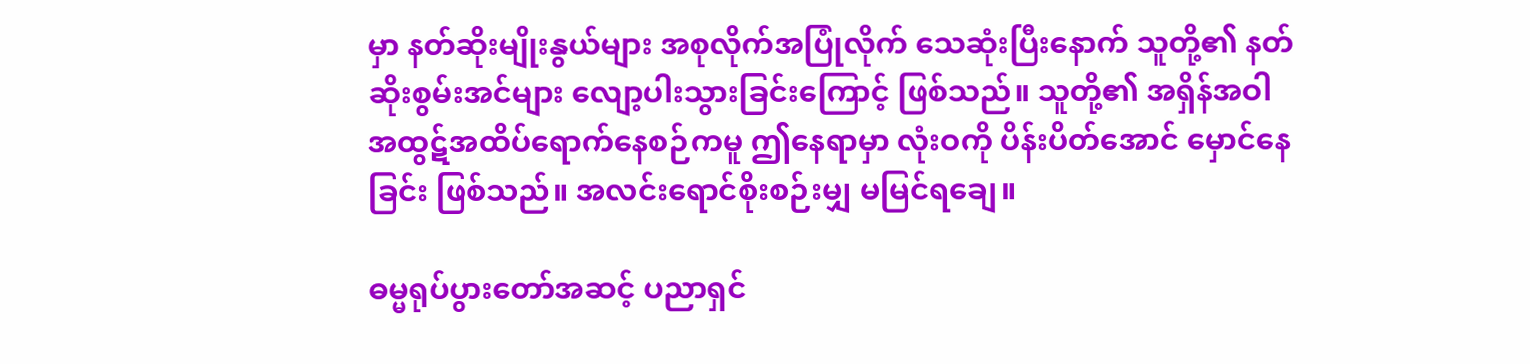မှာ နတ်ဆိုးမျိုးနွယ်များ အစုလိုက်အပြုံလိုက် သေဆုံးပြီးနောက် သူတို့၏ နတ်ဆိုးစွမ်းအင်များ လျော့ပါးသွားခြင်းကြောင့် ဖြစ်သည်။ သူတို့၏ အရှိန်အဝါ အထွဋ်အထိပ်ရောက်နေစဉ်ကမူ ဤနေရာမှာ လုံးဝကို ပိန်းပိတ်အောင် မှောင်နေခြင်း ဖြစ်သည်။ အလင်းရောင်စိုးစဉ်းမျှ မမြင်ရချေ။

ဓမ္မရုပ်ပွားတော်အဆင့် ပညာရှင်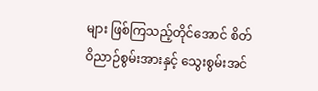များ ဖြစ်ကြသည့်တိုင်အောင် စိတ်ဝိညာဉ်စွမ်းအားနှင့် သွေးစွမ်းအင်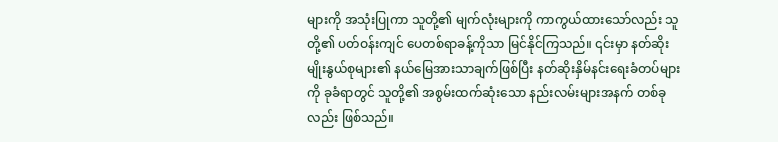များကို အသုံးပြုကာ သူတို့၏ မျက်လုံးများကို ကာကွယ်ထားသော်လည်း သူတို့၏ ပတ်ဝန်းကျင် ပေတစ်ရာခန့်ကိုသာ မြင်နိုင်ကြသည်။ ၎င်းမှာ နတ်ဆိုးမျိုးနွယ်စုများ၏ နယ်မြေအားသာချက်ဖြစ်ပြီး နတ်ဆိုးနှိမ်နင်းရေးခံတပ်များကို ခုခံရာတွင် သူတို့၏ အစွမ်းထက်ဆုံးသော နည်းလမ်းများအနက် တစ်ခုလည်း ဖြစ်သည်။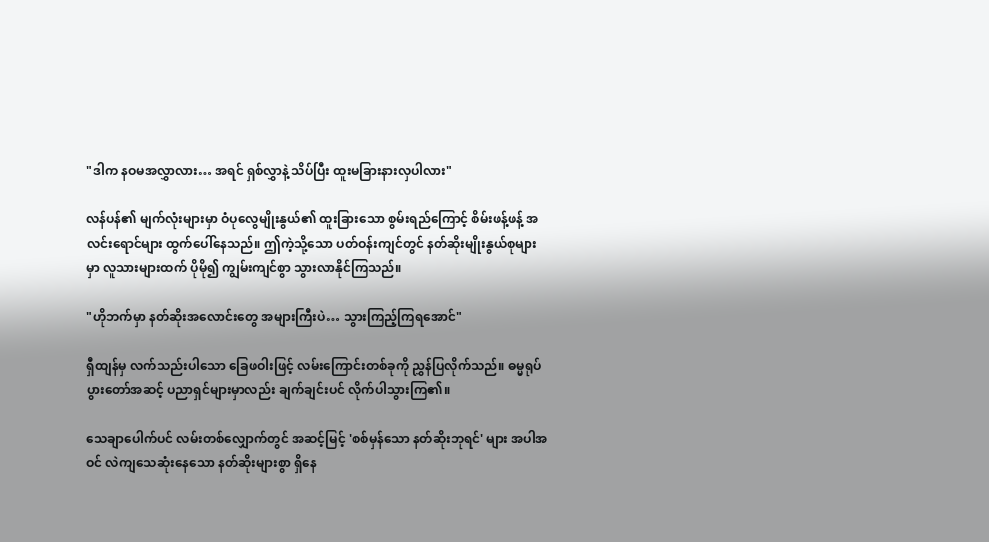"ဒါက နဝမအလွှာလား… အရင် ရှစ်လွှာနဲ့ သိပ်ပြီး ထူးမခြားနားလှပါလား"

လန်ပန်၏ မျက်လုံးများမှာ ဝံပုလွေမျိုးနွယ်၏ ထူးခြားသော စွမ်းရည်ကြောင့် စိမ်းဖန့်ဖန့် အလင်းရောင်များ ထွက်ပေါ်နေသည်။ ဤကဲ့သို့သော ပတ်ဝန်းကျင်တွင် နတ်ဆိုးမျိုးနွယ်စုများမှာ လူသားများထက် ပိုမို၍ ကျွမ်းကျင်စွာ သွားလာနိုင်ကြသည်။

"ဟိုဘက်မှာ နတ်ဆိုးအလောင်းတွေ အများကြီးပဲ… သွားကြည့်ကြရအောင်"

ရှီထျန်မှ လက်သည်းပါသော ခြေဖဝါးဖြင့် လမ်းကြောင်းတစ်ခုကို ညွှန်ပြလိုက်သည်။ ဓမ္မရုပ်ပွားတော်အဆင့် ပညာရှင်များမှာလည်း ချက်ချင်းပင် လိုက်ပါသွားကြ၏။

သေချာပေါက်ပင် လမ်းတစ်လျှောက်တွင် အဆင့်မြင့် 'စစ်မှန်သော နတ်ဆိုးဘုရင်' များ အပါအဝင် လဲကျသေဆုံးနေသော နတ်ဆိုးများစွာ ရှိနေ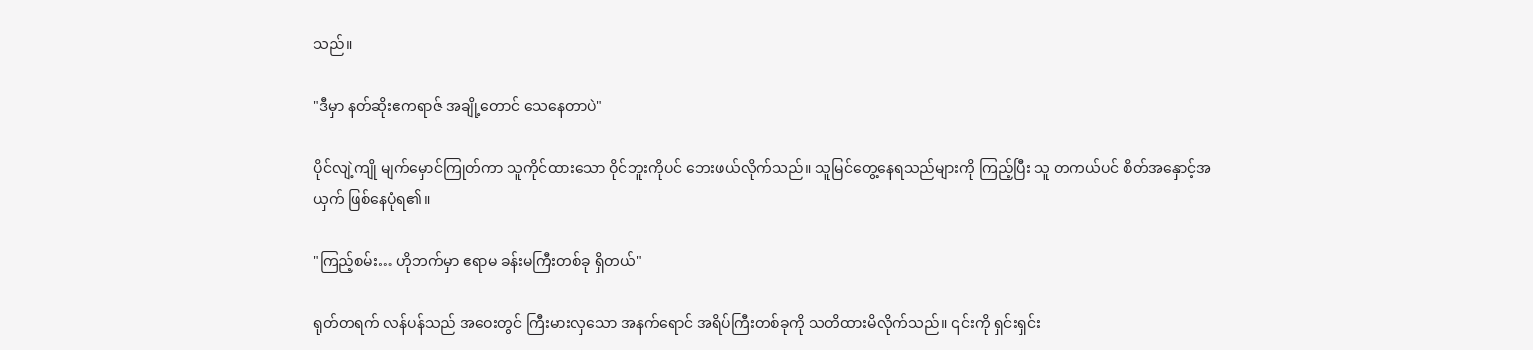သည်။

"ဒီမှာ နတ်ဆိုးဧကရာဇ် အချို့တောင် သေနေတာပဲ"

ပိုင်လျဲ့ကျို မျက်မှောင်ကြုတ်ကာ သူကိုင်ထားသော ဝိုင်ဘူးကိုပင် ဘေးဖယ်လိုက်သည်။ သူမြင်တွေ့နေရသည်များကို ကြည့်ပြီး သူ တကယ်ပင် စိတ်အနှောင့်အယှက် ဖြစ်နေပုံရ၏။

"ကြည့်စမ်း… ဟိုဘက်မှာ ဧရာမ ခန်းမကြီးတစ်ခု ရှိတယ်"

ရုတ်တရက် လန်ပန်သည် အဝေးတွင် ကြီးမားလှသော အနက်ရောင် အရိပ်ကြီးတစ်ခုကို သတိထားမိလိုက်သည်။ ၎င်းကို ရှင်းရှင်း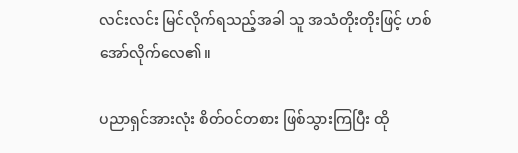လင်းလင်း မြင်လိုက်ရသည့်အခါ သူ အသံတိုးတိုးဖြင့် ဟစ်အော်လိုက်လေ၏။

ပညာရှင်အားလုံး စိတ်ဝင်တစား ဖြစ်သွားကြပြီး ထို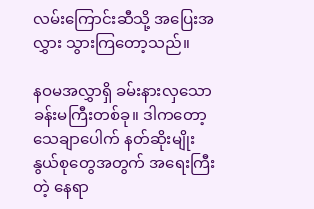လမ်းကြောင်းဆီသို့ အပြေးအလွှား သွားကြတော့သည်။

နဝမအလွှာရှိ ခမ်းနားလှသော ခန်းမကြီးတစ်ခု။ ဒါကတော့ သေချာပေါက် နတ်ဆိုးမျိုးနွယ်စုတွေအတွက် အရေးကြီးတဲ့ နေရာ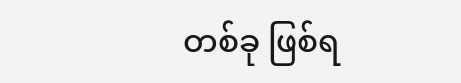တစ်ခု ဖြစ်ရ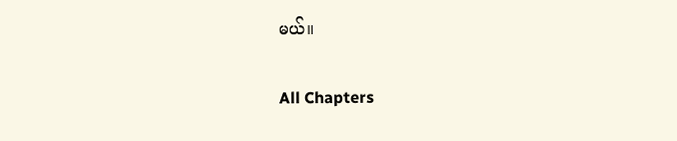မယ်။

All Chapters